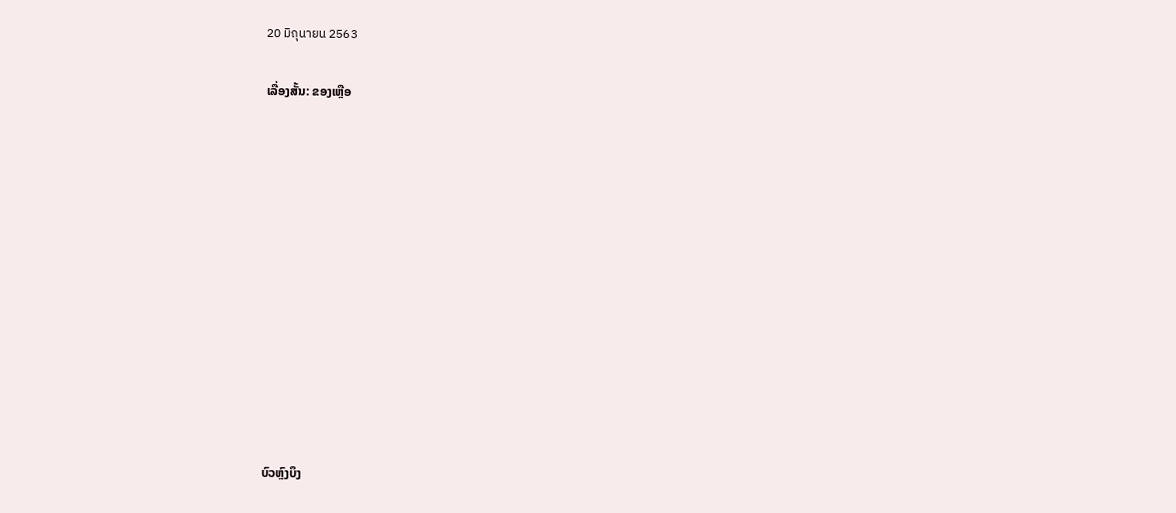20 มิถุนายน 2563

ເລື່ອງສັ້ນ: ຂອງເຫຼືອ












ບົວຫຼົງບຶງ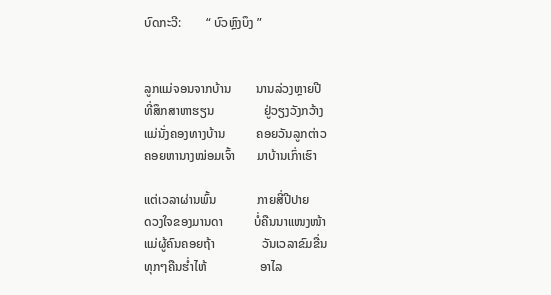ບົດກະວີ:        “ ບົວຫຼົງບຶງ ”


ລູກແມ່ຈອນຈາກບ້ານ        ນານລ່ວງຫຼາຍປີ
ທີ່ສຶກສາຫາຮຽນ                ຢູ່ວຽງວັງກວ້າງ
ແມ່ນັ່ງຄອງທາງບ້ານ          ຄອຍວັນລູກຕ່າວ
ຄອຍຫານາງໝ່ອມເຈົ້າ       ມາບ້ານເກົ່າເຮົາ

ແຕ່ເວລາຜ່ານພົ້ນ             ກາຍສີ່ປີປາຍ
ດວງໃຈຂອງມານດາ          ບໍ່ຄືນນາແໜງໜ້າ
ແມ່ຜູ້ຄົນຄອຍຖ້າ               ວັນເວລາຂົມຂື່ນ
ທຸກໆຄືນຮ່ຳໄຫ້                 ອາໄລ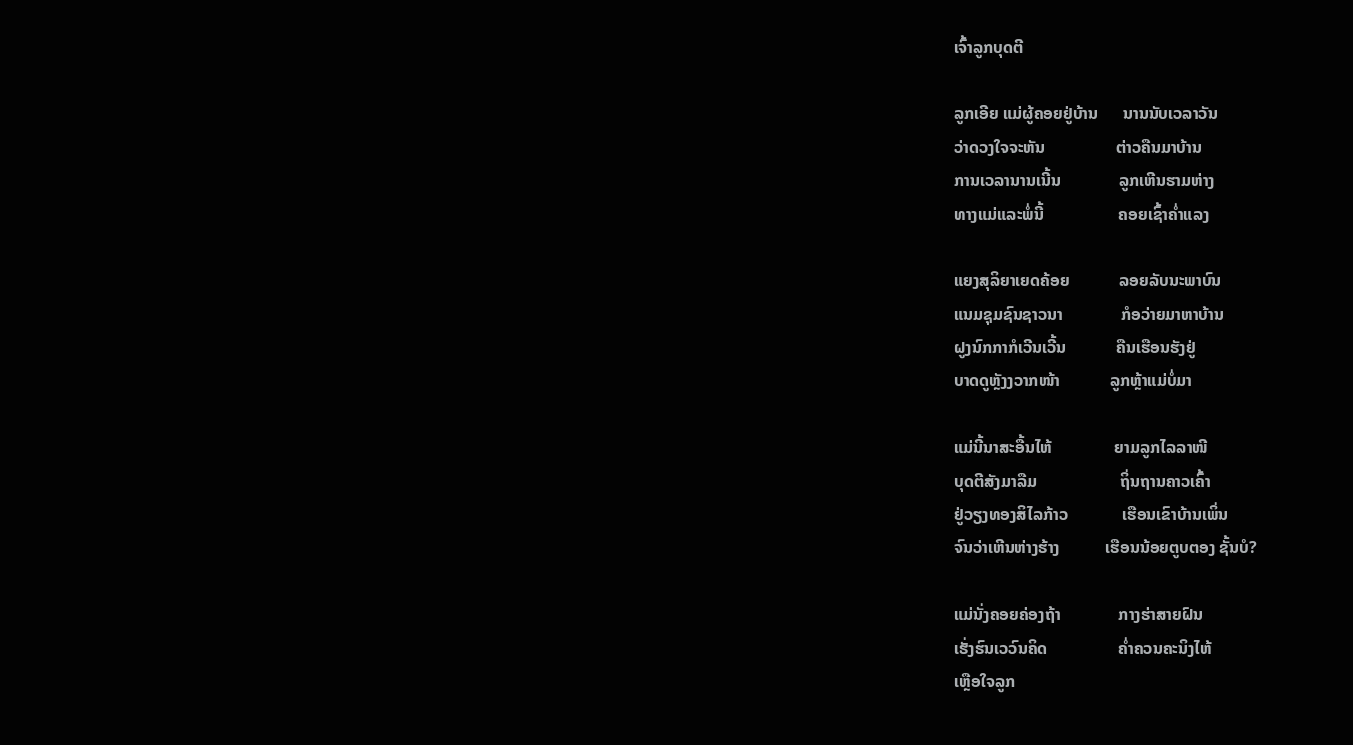ເຈົ້າລູກບຸດຕີ

ລູກເອີຍ ແມ່ຜູ້ຄອຍຢູ່ບ້ານ      ນານນັບເວລາວັນ
ວ່າດວງໃຈຈະຫັນ                 ຕ່າວຄືນມາບ້ານ
ການເວລານານເນີ້ນ              ລູກເຫີນຮາມຫ່າງ
ທາງແມ່ແລະພໍ່ນີ້                  ຄອຍເຊົ້າຄໍ່າແລງ

ແຍງສຸລິຍາເຍດຄ້ອຍ            ລອຍລັບນະພາບົນ
ແນມຊຸມຊົນຊາວນາ              ກໍອວ່າຍມາຫາບ້ານ
ຝູງນົກກາກໍເວີນເວີ້ນ            ຄືນເຮືອນຮັງຢູ່
ບາດດູຫຼັງງວາກໜ້າ            ລູກຫຼ້າແມ່ບໍ່ມາ

ແມ່ນີ້ນາສະອື້ນໄຫ້               ຍາມລູກໄລລາໜີ
ບຸດຕີສັງມາລືມ                    ຖິ່ນຖານຄາວເຄົ້າ
ຢູ່ວຽງທອງສິໄລກ້າວ             ເຮືອນເຂົາບ້ານເພິ່ນ
ຈົນວ່າເຫີນຫ່າງຮ້າງ           ເຮືອນນ້ອຍຕູບຕອງ ຊັ້ນບໍ?

ແມ່ນັ່ງຄອຍຄ່ອງຖ້າ              ກາງຮ່າສາຍຝົນ
ເຮັ່ງຮົນເວວົນຄິດ                 ຄ່ຳຄວນຄະນິງໄຫ້
ເຫຼືອໃຈລູກ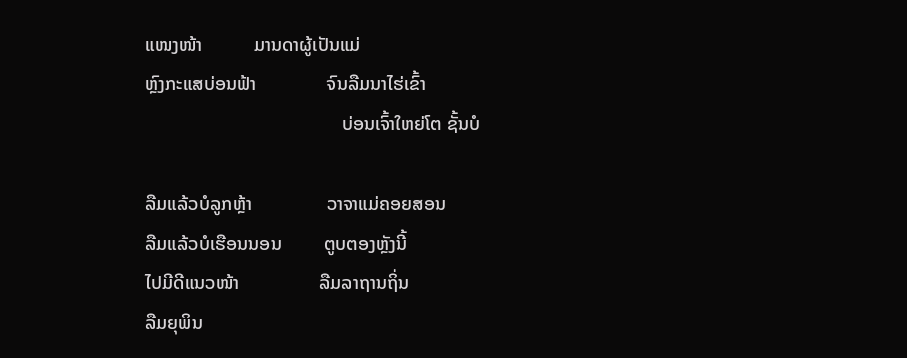ແໜງໜ້າ           ມານດາຜູ້ເປັນແມ່
ຫຼົງກະແສບ່ອນຟ້າ               ຈົນລືມນາໄຮ່ເຂົ້າ
                                          ບ່ອນເຈົ້າໃຫຍ່ໂຕ ຊັ້ນບໍ

ລືມແລ້ວບໍລູກຫຼ້າ                ວາຈາແມ່ຄອຍສອນ
ລືມແລ້ວບໍເຮືອນນອນ         ຕູບຕອງຫຼັງນີ້
ໄປມີດີແນວໜ້າ                 ລືມລາຖານຖິ່ນ
ລືມຍຸພິນ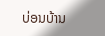ບ່ອນບ້ານ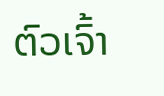ຕົວເຈົ້າ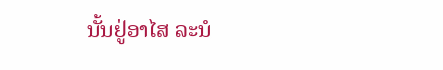ນັ້ນຢູ່ອາໄສ ລະນໍ